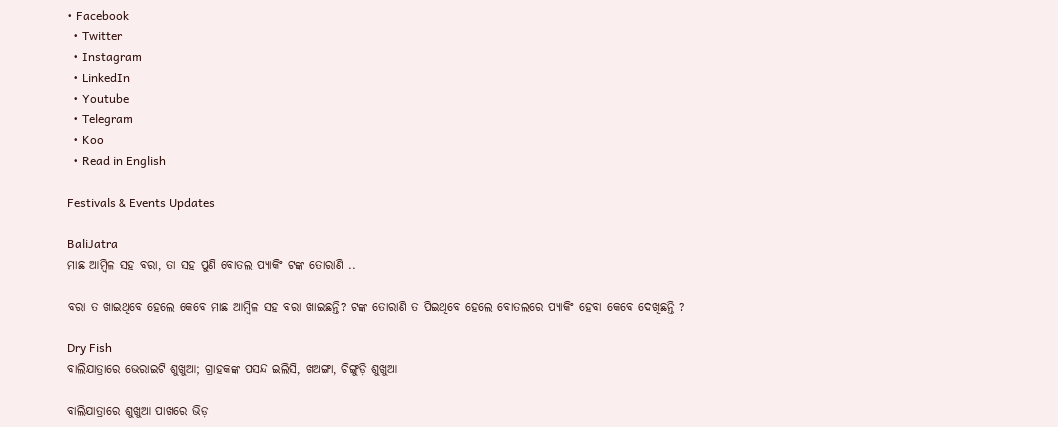• Facebook
  • Twitter
  • Instagram
  • LinkedIn
  • Youtube
  • Telegram
  • Koo
  • Read in English

Festivals & Events Updates

BaliJatra
ମାଛ ଆମ୍ୱିଳ ସହ ବରା, ତା ସହ ପୁଣି ବୋତଲ ପ୍ୟାକିଂ ଟଙ୍କ ତୋରାଣି ..

ବରା ତ ଖାଇଥିବେ ହେଲେ କେବେ ମାଛ ଆମ୍ବିଳ ସହ ବରା ଖାଇଛନ୍ତି? ଟଙ୍କ ତୋରାଣି ତ ପିଇଥିବେ ହେଲେ ବୋତଲରେ ପ୍ୟାକିଂ ହେବା କେବେ ଦେଖିଛନ୍ତି ?

Dry Fish
ବାଲିଯାତ୍ରାରେ ଭେରାଇଟି ଶୁଖୁଆ; ଗ୍ରାହକଙ୍କ ପସନ୍ଦ ଇଲିସି, ଖଅଙ୍ଗା, ଚିଙ୍ଗୁଡ଼ି ଶୁଖୁଆ

ବାଲିଯାତ୍ରାରେ ଶୁଖୁଆ ପାଖରେ ଭିଡ଼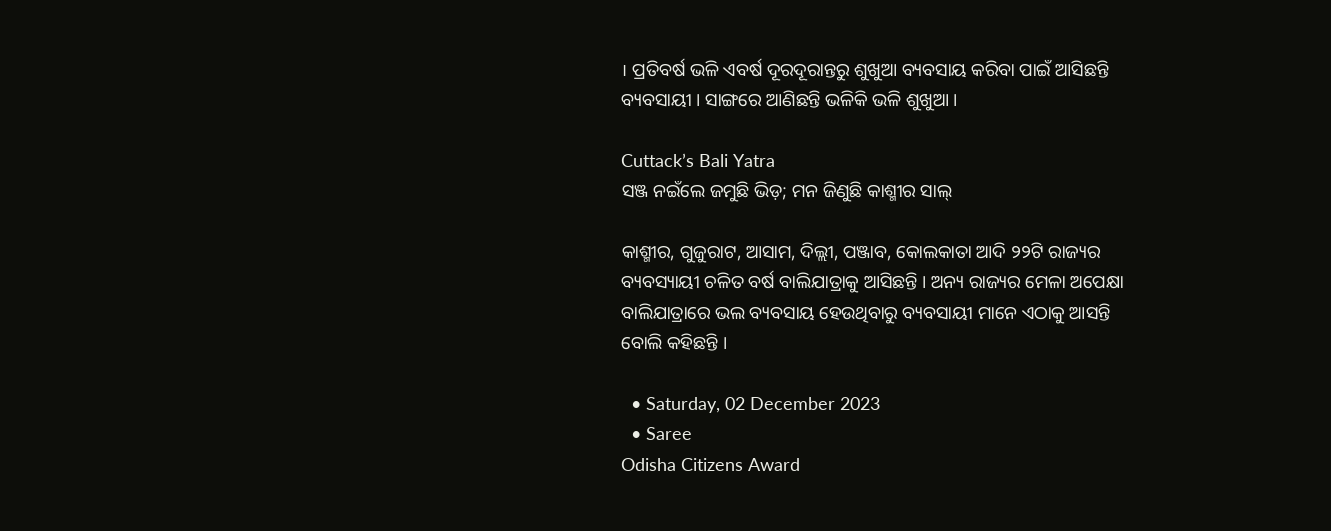। ପ୍ରତିବର୍ଷ ଭଳି ଏବର୍ଷ ଦୂରଦୂରାନ୍ତରୁ ଶୁଖୁଆ ବ୍ୟବସାୟ କରିବା ପାଇଁ ଆସିଛନ୍ତି ବ୍ୟବସାୟୀ । ସାଙ୍ଗରେ ଆଣିଛନ୍ତି ଭଳିକି ଭଳି ଶୁଖୁଆ ।

Cuttack’s Bali Yatra
ସଞ୍ଜ ନଇଁଲେ ଜମୁଛି ଭିଡ଼; ମନ ଜିଣୁଛି କାଶ୍ମୀର ସାଲ୍‌

କାଶ୍ମୀର, ଗୁଜୁରାଟ, ଆସାମ, ଦିଲ୍ଲୀ, ପଞ୍ଜାବ, କୋଲକାତା ଆଦି ୨୨ଟି ରାଜ୍ୟର ବ୍ୟବସ୍ୟାୟୀ ଚଳିତ ବର୍ଷ ବାଲିଯାତ୍ରାକୁ ଆସିଛନ୍ତି । ଅନ୍ୟ ରାଜ୍ୟର ମେଳା ଅପେକ୍ଷା ବାଲିଯାତ୍ରାରେ ଭଲ ବ୍ୟବସାୟ ହେଉଥିବାରୁ ବ୍ୟବସାୟୀ ମାନେ ଏଠାକୁ ଆସନ୍ତି ବୋଲି କହିଛନ୍ତି ।

  • Saturday, 02 December 2023
  • Saree
Odisha Citizens Award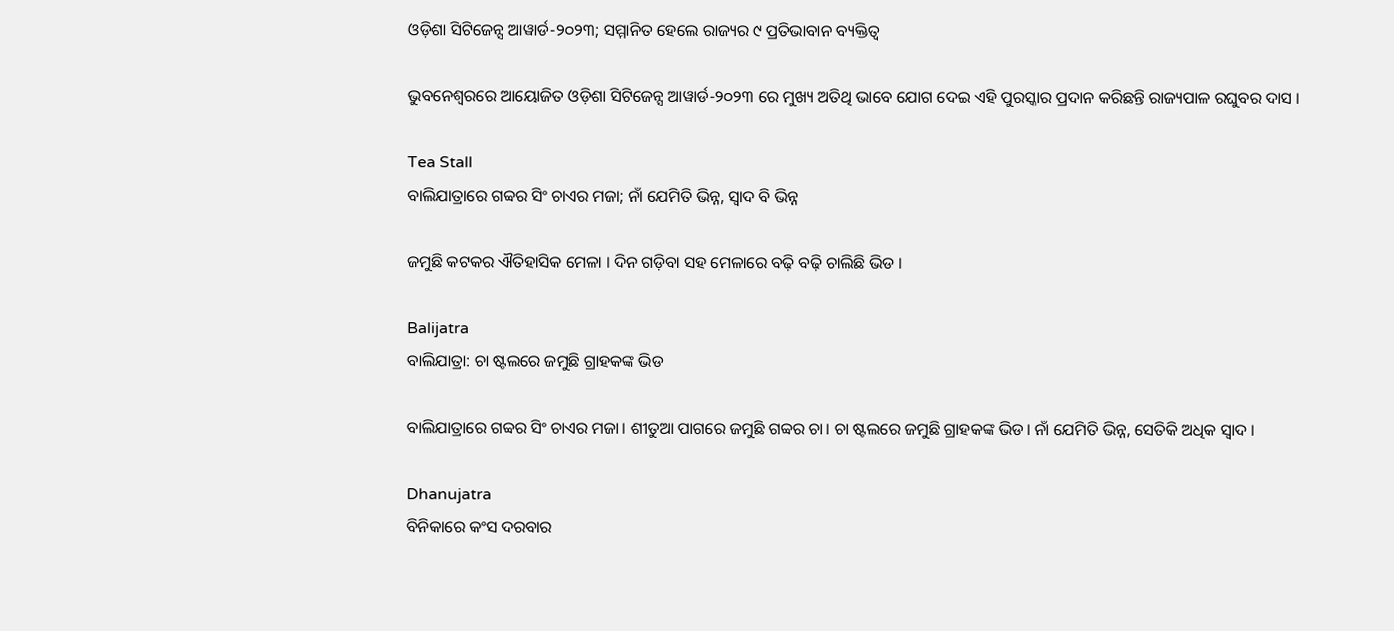ଓଡ଼ିଶା ସିଟିଜେନ୍ସ ଆୱାର୍ଡ-୨୦୨୩; ସମ୍ମାନିତ ହେଲେ ରାଜ୍ୟର ୯ ପ୍ରତିଭାବାନ ବ୍ୟକ୍ତିତ୍ୱ

ଭୁବନେଶ୍ୱରରେ ଆୟୋଜିତ ଓଡ଼ିଶା ସିଟିଜେନ୍ସ ଆୱାର୍ଡ-୨୦୨୩ ରେ ମୁଖ୍ୟ ଅତିଥି ଭାବେ ଯୋଗ ଦେଇ ଏହି ପୁରସ୍କାର ପ୍ରଦାନ କରିଛନ୍ତି ରାଜ୍ୟପାଳ ରଘୁବର ଦାସ ।

Tea Stall
ବାଲିଯାତ୍ରାରେ ଗବ୍ବର ସିଂ ଚାଏର ମଜା; ନାଁ ଯେମିତି ଭିନ୍ନ, ସ୍ୱାଦ ବି ଭିନ୍ନ

ଜମୁଛି କଟକର ଐତିହାସିକ ମେଳା । ଦିନ ଗଡ଼ିବା ସହ ମେଳାରେ ବଢ଼ି ବଢ଼ି ଚାଲିଛି ଭିଡ ।

Balijatra
ବାଲିଯାତ୍ରା: ଚା ଷ୍ଟଲରେ ଜମୁଛି ଗ୍ରାହକଙ୍କ ଭିଡ

ବାଲିଯାତ୍ରାରେ ଗବ୍ବର ସିଂ ଚାଏର ମଜା। ଶୀତୁଆ ପାଗରେ ଜମୁଛି ଗବ୍ବର ଚା। ଚା ଷ୍ଟଲରେ ଜମୁଛି ଗ୍ରାହକଙ୍କ ଭିଡ। ନାଁ ଯେମିତି ଭିନ୍ନ, ସେତିକି ଅଧିକ ସ୍ୱାଦ ।

Dhanujatra
ବିନିକାରେ କଂସ ଦରବାର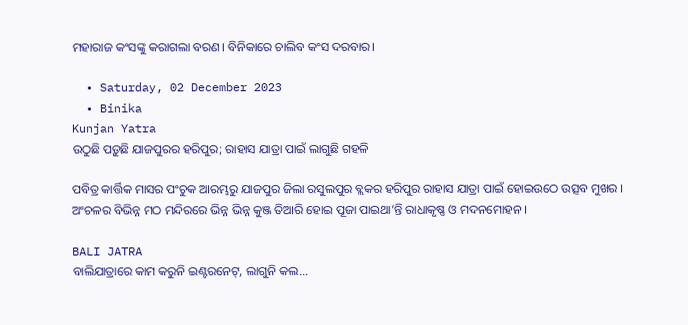ମହାରାଜ କଂସଙ୍କୁ କରାଗଲା ବରଣ। ବିନିକାରେ ଚାଲିବ କଂସ ଦରବାର।

  • Saturday, 02 December 2023
  • Binika
Kunjan Yatra
ଉଠୁଛି ପଡ଼ୁଛି ଯାଜପୁରର ହରିପୁର; ରାହାସ ଯାତ୍ରା ପାଇଁ ଲାଗୁଛି ଗହଳି

ପବିତ୍ର କାର୍ତ୍ତିକ ମାସର ପଂଚୁକ ଆରମ୍ଭରୁ ଯାଜପୁର ଜିଲା ରସୁଲପୁର ବ୍ଲକର ହରିପୁର ରାହାସ ଯାତ୍ରା ପାଇଁ ହୋଇଉଠେ ଉତ୍ସବ ମୁଖର । ଅଂଚଳର ବିଭିନ୍ନ ମଠ ମନ୍ଦିରରେ ଭିନ୍ନ ଭିନ୍ନ କୁଞ୍ଜ ତିଆରି ହୋଇ ପୂଜା ପାଇଥା’ନ୍ତି ରାଧାକୃଷ୍ଣ ଓ ମଦନମୋହନ ।

BALI JATRA
ବାଲିଯାତ୍ରାରେ କାମ କରୁନି ଇଣ୍ଟରନେଟ୍, ଲାଗୁନି କଲ...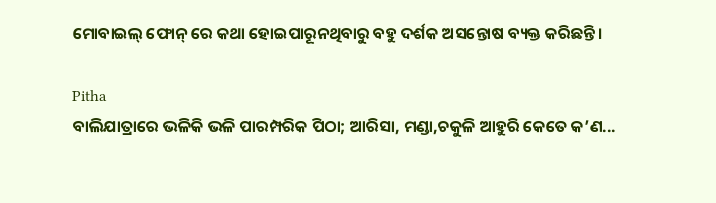ମୋବାଇଲ୍ ଫୋନ୍ ରେ କଥା ହୋଇପାରୂନଥିବାରୁ ବହୁ ଦର୍ଶକ ଅସନ୍ତୋଷ ବ୍ୟକ୍ତ କରିଛନ୍ତି।

Pitha
ବାଲିଯାତ୍ରାରେ ଭଳିକି ଭଳି ପାରମ୍ପରିକ ପିଠା; ଆରିସା, ମଣ୍ଡା,ଚକୁଳି ଆହୁରି କେତେ କ’ଣ...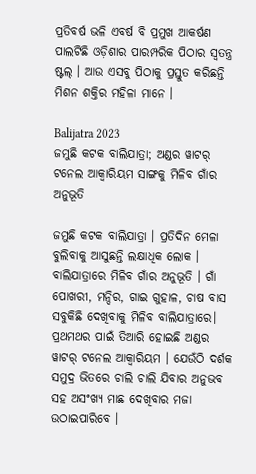ପ୍ରତିବର୍ଷ ଭଳି ଏବର୍ଷ ବି ପ୍ରମୁଖ ଆକର୍ଷଣ ପାଲଟିଛି ଓଡ଼ିଶାର ପାରମ୍ପରିକ ପିଠାର ସ୍ୱତନ୍ତ୍ର ଷ୍ଟଲ୍ । ଆଉ ଏସବୁ ପିଠାକୁ ପ୍ରସ୍ତୁତ କରିଛନ୍ତି ମିଶନ ଶକ୍ତିର ମହିଳା ମାନେ ।

Balijatra 2023
ଜମୁଛି କଟକ ବାଲିଯାତ୍ରା; ଅଣ୍ଡର ୱାଟର୍ ଟନେଲ ଆକ୍ୱାରିୟମ ସାଙ୍ଗକୁ ମିଳିବ ଗାଁର ଅନୁଭୂତି

ଜମୁଛି କଟକ ବାଲିଯାତ୍ରା । ପ୍ରତିଦିନ ମେଳା ବୁଲିବାକୁ ଆସୁଛନ୍ତି ଲକ୍ଷାଧିକ ଲୋକ । ବାଲିଯାତ୍ରାରେ ମିଳିବ ଗାଁର ଅନୁଭୂତି । ଗାଁ ପୋଖରୀ, ମନ୍ଦିର, ଗାଇ ଗୁହାଳ, ଚାଷ ବାସ ସବୁକିଛି ଦେଖିବାକୁ ମିଳିବ ବାଲିଯାତ୍ରାରେ। ପ୍ରଥମଥର ପାଇଁ ତିଆରି ହୋଇଛି ଅଣ୍ଡର ୱାଟର୍ ଟନେଲ ଆକ୍ୱାରିୟମ । ଯେଉଁଠି ଦର୍ଶକ ସମୁଦ୍ର ଭିତରେ ଚାଲି ଚାଲି ଯିବାର ଅନୁଭବ ସହ ଅସଂଖ୍ୟ ମାଛ ଦେଖିବାର ମଜା ଉଠାଇପାରିବେ ।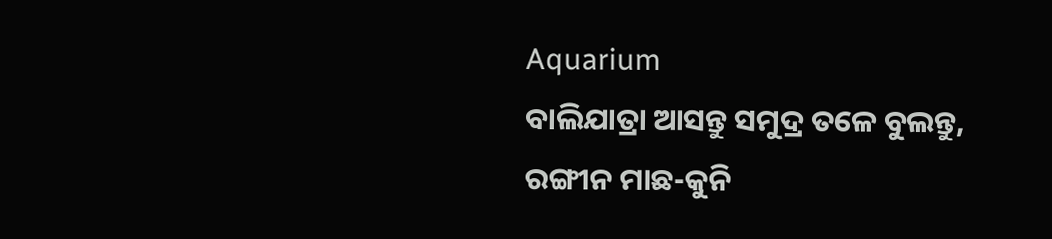Aquarium
ବାଲିଯାତ୍ରା ଆସନ୍ତୁ ସମୁଦ୍ର ତଳେ ବୁଲନ୍ତୁ, ରଙ୍ଗୀନ ମାଛ-କୁନି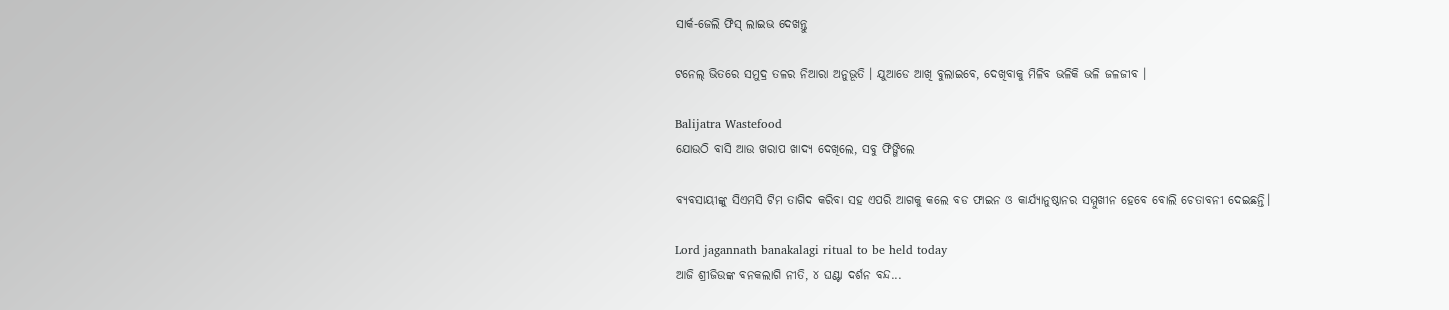ସାର୍କ-ଜେଲି ଫିସ୍ ଲାଇଭ ଦେଖନ୍ତୁ

ଟନେଲ୍ ଭିତରେ ସମୁଦ୍ର ତଳର ନିଆରା ଅନୁଭୂତି । ଯୁଆଡେ ଆଖି ବୁଲାଇବେ, ଦେଖିବାକୁ ମିଳିବ ଭଳିକି ଭଳି ଜଳଜୀବ ।

Balijatra Wastefood
ଯୋଉଠି ବାସି ଆଉ ଖରାପ ଖାଦ୍ୟ ଦେଖିଲେ, ସବୁ ଫିଙ୍ଗିଲେ

ବ୍ୟବସାୟୀଙ୍କୁ ସିଏମସି ଟିମ ତାଗିଦ କରିବା ସହ ଏପରି ଆଗକୁ କଲେ ବଡ ଫାଇନ ଓ କାର୍ଯ୍ୟାନୁଷ୍ଠାନର ସମ୍ମୁଖୀନ ହେବେ ବୋଲି ଚେତାବନୀ ଦେଇଛନ୍ତି।

Lord jagannath banakalagi ritual to be held today
ଆଜି ଶ୍ରୀଜିଉଙ୍କ ବନକଲାଗି ନୀତି, ୪ ଘଣ୍ଟା ଦର୍ଶନ ବନ୍ଦ...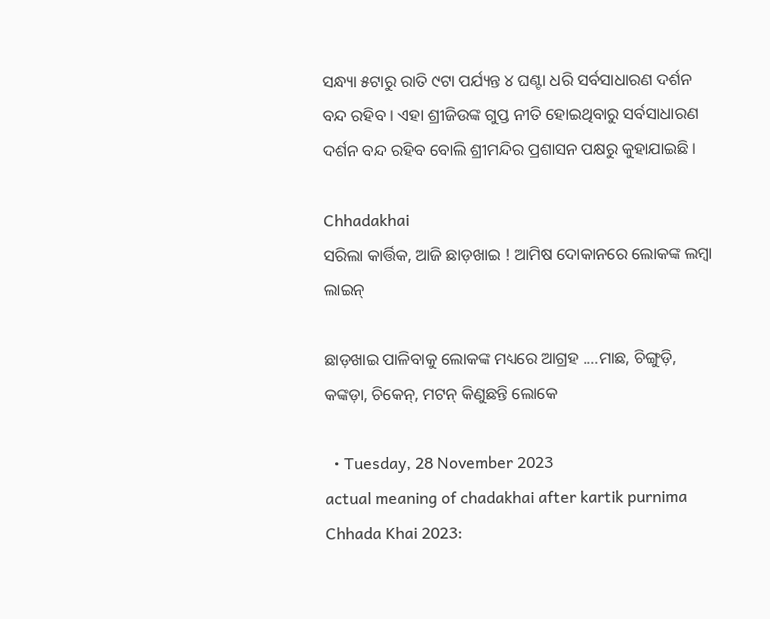ସନ୍ଧ୍ୟା ୫ଟାରୁ ରାତି ୯ଟା ପର୍ଯ୍ୟନ୍ତ ୪ ଘଣ୍ଟା ଧରି ସର୍ବସାଧାରଣ ଦର୍ଶନ ବନ୍ଦ ରହିବ । ଏହା ଶ୍ରୀଜିଉଙ୍କ ଗୁପ୍ତ ନୀତି ହୋଇଥିବାରୁ ସର୍ବସାଧାରଣ ଦର୍ଶନ ବନ୍ଦ ରହିବ ବୋଲି ଶ୍ରୀମନ୍ଦିର ପ୍ରଶାସନ ପକ୍ଷରୁ କୁହାଯାଇଛି ।

Chhadakhai
ସରିଲା କାର୍ତ୍ତିକ, ଆଜି ଛାଡ଼ଖାଇ ! ଆମିଷ ଦୋକାନରେ ଲୋକଙ୍କ ଲମ୍ବା ଲାଇନ୍

ଛାଡ଼ଖାଇ ପାଳିବାକୁ ଲୋକଙ୍କ ମଧ୍ୟରେ ଆଗ୍ରହ ....ମାଛ, ଚିଙ୍ଗୁଡ଼ି, କଙ୍କଡ଼ା, ଚିକେନ୍, ମଟନ୍ କିଣୁଛନ୍ତି ଲୋକେ

  • Tuesday, 28 November 2023
actual meaning of chadakhai after kartik purnima
Chhada Khai 2023: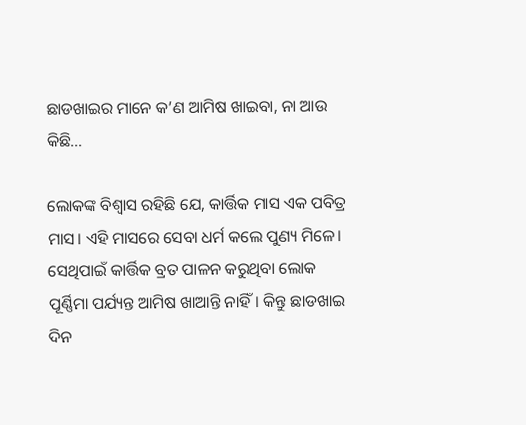ଛାଡଖାଇର ମାନେ କ’ଣ ଆମିଷ ଖାଇବା, ନା ଆଉ କିଛି…

ଲୋକଙ୍କ ବିଶ୍ୱାସ ରହିଛି ଯେ, କାର୍ତ୍ତିକ ମାସ ଏକ ପବିତ୍ର ମାସ। ଏହି ମାସରେ ସେବା ଧର୍ମ କଲେ ପୁଣ୍ୟ ମିଳେ। ସେଥିପାଇଁ କାର୍ତ୍ତିକ ବ୍ରତ ପାଳନ କରୁଥିବା ଲୋକ ପୂର୍ଣ୍ଣିମା ପର୍ଯ୍ୟନ୍ତ ଆମିଷ ଖାଆନ୍ତି ନାହିଁ। କିନ୍ତୁ ଛାଡଖାଇ ଦିନ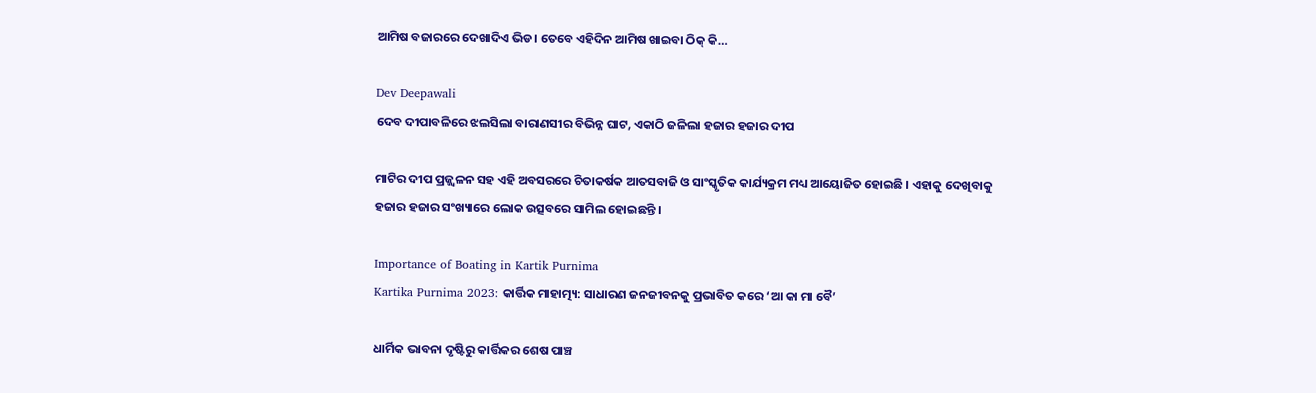ଆମିଷ ବଜାରରେ ଦେଖାଦିଏ ଭିଡ। ତେବେ ଏହିଦିନ ଆମିଷ ଖାଇବା ଠିକ୍ କି…

Dev Deepawali
ଦେବ ଦୀପାବଳିରେ ଝଲସିଲା ବାରାଣସୀର ବିଭିନ୍ନ ଘାଟ, ଏକାଠି ଜଳିଲା ହଜାର ହଜାର ଦୀପ

ମାଟିର ଦୀପ ପ୍ରଜ୍ଜ୍ୱଳନ ସହ ଏହି ଅବସରରେ ଚିତାକର୍ଷକ ଆତସବାଜି ଓ ସାଂସ୍କୃତିକ କାର୍ଯ୍ୟକ୍ରମ ମଧ୍ୟ ଆୟୋଜିତ ହୋଇଛି । ଏହାକୁ ଦେଖିବାକୁ ହଜାର ହଜାର ସଂଖ୍ୟାରେ ଲୋକ ଉତ୍ସବରେ ସାମିଲ ହୋଇଛନ୍ତି ।

Importance of Boating in Kartik Purnima
Kartika Purnima 2023: କାର୍ତ୍ତିକ ମାହାତ୍ମ୍ୟ: ସାଧାରଣ ଜନଜୀବନକୁ ପ୍ରଭାବିତ କରେ ‘ଆ କା ମା ବୈ’

ଧାର୍ମିକ ଭାବନା ଦୃଷ୍ଟିରୁ କାର୍ତ୍ତିକର ଶେଷ ପାଞ୍ଚ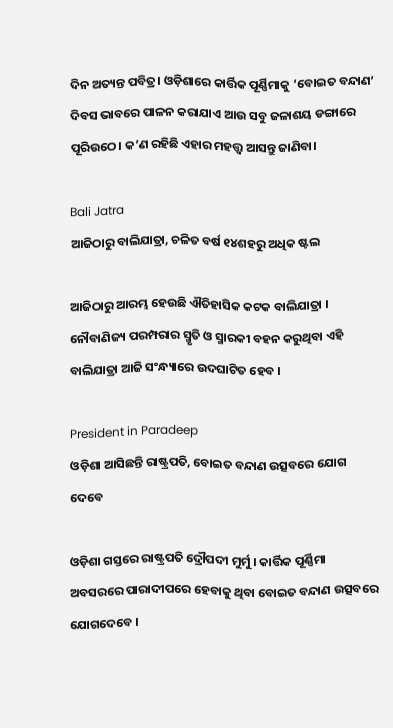ଦିନ ଅତ୍ୟନ୍ତ ପବିତ୍ର। ଓଡ଼ିଶାରେ କାର୍ତ୍ତିକ ପୂର୍ଣ୍ଣିମାକୁ ‘ବୋଇତ ବନ୍ଦାଣ’ ଦିବସ ଭାବରେ ପାଳନ କରାଯାଏ ଆଉ ସବୁ ଜଳାଶୟ ଡଙ୍ଗାରେ ପୂରିଉଠେ। କ’ଣ ରହିଛି ଏହାର ମହତ୍ତ୍ୱ ଆସନ୍ତୁ ଜାଣିବା।

Bali Jatra
ଆଜିଠାରୁ ବାଲିଯାତ୍ରା, ଚଳିତ ବର୍ଷ ୧୪ଶହରୁ ଅଧିକ ଷ୍ଟଲ

ଆଜିଠାରୁ ଆରମ୍ଭ ହେଉଛି ଐତିହାସିକ କଟକ ବାଲିଯାତ୍ରା । ନୌବାଣିଜ୍ୟ ପରମ୍ପରାର ସ୍ମୃତି ଓ ସ୍ମାରକୀ ବହନ କରୁଥିବା ଏହି ବାଲିଯାତ୍ରା ଆଜି ସଂନ୍ଧ୍ୟାରେ ଉଦଘାଟିତ ହେବ ।

President in Paradeep
ଓଡ଼ିଶା ଆସିଛନ୍ତି ରାଷ୍ଟ୍ରପତି, ବୋଇତ ବନ୍ଦାଣ ଉତ୍ସବରେ ଯୋଗ ଦେବେ

ଓଡ଼ିଶା ଗସ୍ତରେ ରାଷ୍ଟ୍ରପତି ଦ୍ରୌପଦୀ ମୁର୍ମୁ । କାର୍ତ୍ତିକ ପୂର୍ଣ୍ଣିମା ଅବସରରେ ପାରାଦୀପରେ ହେବାକୁ ଥିବା ବୋଇତ ବନ୍ଦାଣ ଉତ୍ସବରେ ଯୋଗଦେବେ ।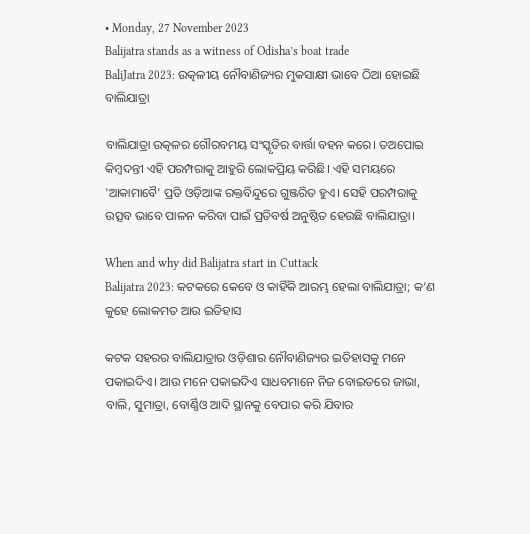• Monday, 27 November 2023
Balijatra stands as a witness of Odisha’s boat trade
BaliJatra 2023: ଉତ୍କଳୀୟ ନୌବାଣିଜ୍ୟର ମୁକସାକ୍ଷୀ ଭାବେ ଠିଆ ହୋଇଛି ବାଲିଯାତ୍ରା

ବାଲିଯାତ୍ରା ଉତ୍କଳର ଗୌରବମୟ ସଂସ୍କୃତିର ବାର୍ତ୍ତା ବହନ କରେ। ତଅପୋଇ କିମ୍ବଦନ୍ତୀ ଏହି ପରମ୍ପରାକୁ ଆହୁରି ଲୋକପ୍ରିୟ କରିଛି। ଏହି ସମୟରେ 'ଆକାମାବୈ' ପ୍ରତି ଓଡ଼ିଆଙ୍କ ରକ୍ତବିନ୍ଦୁରେ ଗୁଞ୍ଜରିତ ହୁଏ। ସେହି ପରମ୍ପରାକୁ ଉତ୍ସବ ଭାବେ ପାଳନ କରିବା ପାଇଁ ପ୍ରତିବର୍ଷ ଅନୁଷ୍ଠିତ ହେଉଛି ବାଲିଯାତ୍ରା।

When and why did Balijatra start in Cuttack
Balijatra 2023: କଟକରେ କେବେ ଓ କାହିଁକି ଆରମ୍ଭ ହେଲା ବାଲିଯାତ୍ରା; କ’ଣ କୁହେ ଲୋକମତ ଆଉ ଇତିହାସ

କଟକ ସହରର ବାଲିଯାତ୍ରାର ଓଡ଼ିଶାର ନୌବାଣିଜ୍ୟର ଇତିହାସକୁ ମନେ ପକାଇଦିଏ। ଆଉ ମନେ ପକାଇଦିଏ ସାଧବମାନେ ନିଜ ବୋଇତରେ ଜାଭା, ବାଲି, ସୁମାତ୍ରା, ବୋର୍ଣ୍ଣିଓ ଆଦି ସ୍ଥାନକୁ ବେପାର କରି ଯିବାର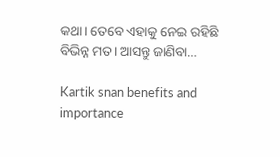କଥା। ତେବେ ଏହାକୁ ନେଇ ରହିଛି ବିଭିନ୍ନ ମତ। ଆସନ୍ତୁ ଜାଣିବା…

Kartik snan benefits and importance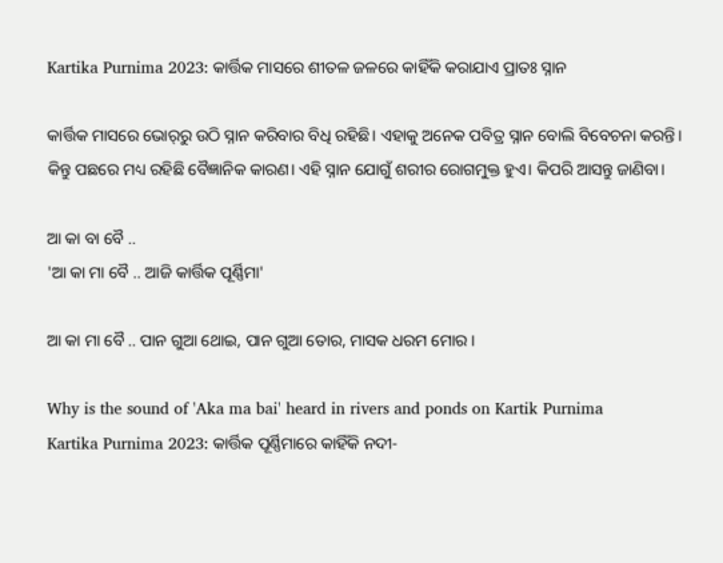Kartika Purnima 2023: କାର୍ତ୍ତିକ ମାସରେ ଶୀତଳ ଜଳରେ କାହିଁକି କରାଯାଏ ପ୍ରାତଃ ସ୍ନାନ

କାର୍ତ୍ତିକ ମାସରେ ଭୋର୍‌ରୁ ଉଠି ସ୍ନାନ କରିବାର ବିଧି ରହିଛି। ଏହାକୁ ଅନେକ ପବିତ୍ର ସ୍ନାନ ବୋଲି ବିବେଚନା କରନ୍ତି। କିନ୍ତୁ ପଛରେ ମଧ୍ୟ ରହିଛି ବୈଜ୍ଞାନିକ କାରଣ। ଏହି ସ୍ନାନ ଯୋଗୁଁ ଶରୀର ରୋଗମୁକ୍ତ ହୁଏ। କିପରି ଆସନ୍ତୁ ଜାଣିବା।

ଆ କା ବା ବୈ ..
'ଆ କା ମା ବୈ .. ଆଜି କାର୍ତ୍ତିକ ପୂର୍ଣ୍ଣିମା'

ଆ କା ମା ବୈ .. ପାନ ଗୁଆ ଥୋଇ, ପାନ ଗୁଆ ତୋର, ମାସକ ଧରମ ମୋର ।

Why is the sound of 'Aka ma bai' heard in rivers and ponds on Kartik Purnima
Kartika Purnima 2023: କାର୍ତ୍ତିକ ପୂର୍ଣ୍ଣିମାରେ କାହିଁକି ନଦୀ-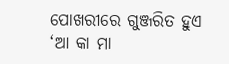ପୋଖରୀରେ ଗୁଞ୍ଜରିତ ହୁଏ ‘ଆ କା ମା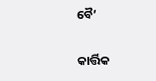ବୈ’

କାର୍ତ୍ତିକ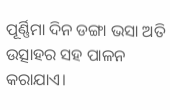ପୂର୍ଣ୍ଣିମା ଦିନ ଡଙ୍ଗା ଭସା ଅତି ଉତ୍ସାହର ସହ ପାଳନ କରାଯାଏ।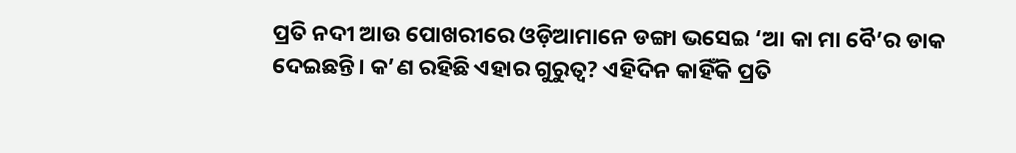ପ୍ରତି ନଦୀ ଆଉ ପୋଖରୀରେ ଓଡ଼ିଆମାନେ ଡଙ୍ଗା ଭସେଇ ‘ଆ କା ମା ବୈ’ର ଡାକ ଦେଇଛନ୍ତି। କ’ଣ ରହିଛି ଏହାର ଗୁରୁତ୍ୱ? ଏହିଦିନ କାହିଁକି ପ୍ରତି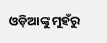ଓଡ଼ିଆଙ୍କୁ ମୁହଁରୁ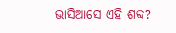ଭାସିଆସେ ଏହି ଶବ୍ଦ?